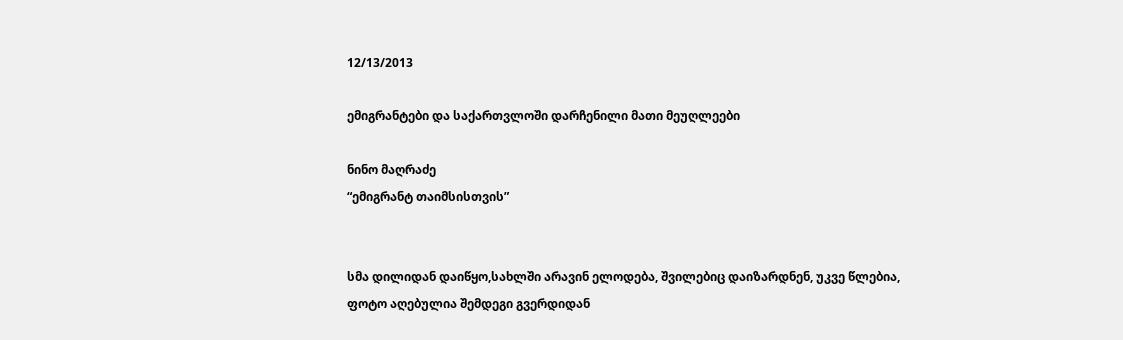12/13/2013

ემიგრანტები და საქართვლოში დარჩენილი მათი მეუღლეები

ნინო მაღრაძე
“ემიგრანტ თაიმსისთვის”


სმა დილიდან დაიწყო,სახლში არავინ ელოდება, შვილებიც დაიზარდნენ, უკვე წლებია,
ფოტო აღებულია შემდეგი გვერდიდან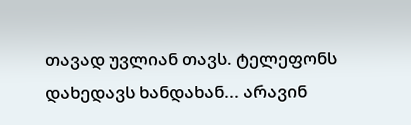თავად უვლიან თავს. ტელეფონს დახედავს ხანდახან... არავინ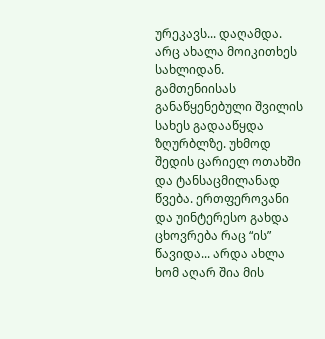ურეკავს... დაღამდა. არც ახალა მოიკითხეს სახლიდან. გამთენიისას განაწყენებული შვილის სახეს გადააწყდა ზღურბლზე. უხმოდ შედის ცარიელ ოთახში და ტანსაცმილანად წვება. ერთფეროვანი და უინტერესო გახდა ცხოვრება რაც “ის” წავიდა... არდა ახლა ხომ აღარ შია მის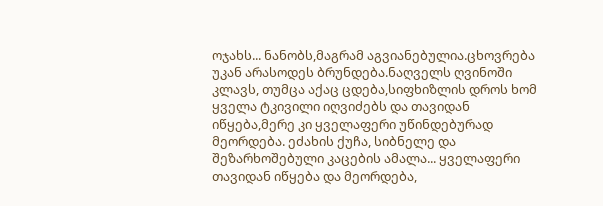ოჯახს... ნანობს,მაგრამ აგვიანებულია.ცხოვრება უკან არასოდეს ბრუნდება.ნაღველს ღვინოში კლავს, თუმცა აქაც ცდება,სიფხიზლის დროს ხომ ყველა ტკივილი იღვიძებს და თავიდან იწყება,მერე კი ყველაფერი უწინდებურად მეორდება. ეძახის ქუჩა, სიბნელე და შეზარხოშებული კაცების ამალა... ყველაფერი თავიდან იწყება და მეორდება,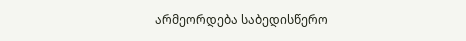არმეორდება საბედისწერო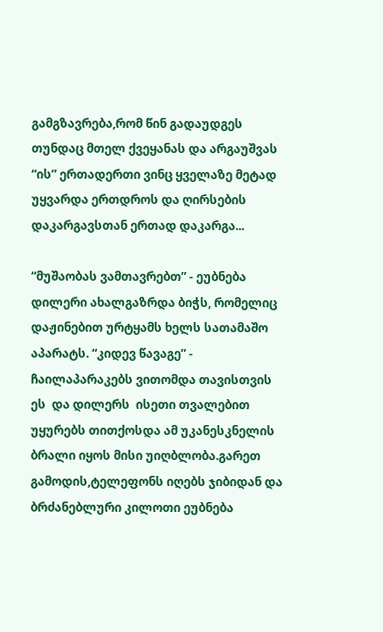გამგზავრება,რომ წინ გადაუდგეს თუნდაც მთელ ქვეყანას და არგაუშვას “ის” ერთადერთი ვინც ყველაზე მეტად უყვარდა ერთდროს და ღირსების დაკარგავსთან ერთად დაკარგა...

“მუშაობას ვამთავრებთ” - ეუბნება დილერი ახალგაზრდა ბიჭს, რომელიც დაჟინებით ურტყამს ხელს სათამაშო აპარატს. “კიდევ წავაგე” - ჩაილაპარაკებს ვითომდა თავისთვის ეს  და დილერს  ისეთი თვალებით უყურებს თითქოსდა ამ უკანესკნელის ბრალი იყოს მისი უიღბლობა.გარეთ გამოდის,ტელეფონს იღებს ჯიბიდან და ბრძანებლური კილოთი ეუბნება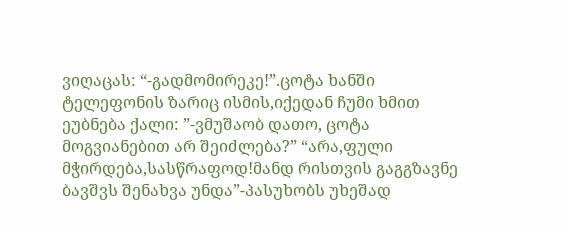ვიღაცას: “-გადმომირეკე!”.ცოტა ხანში ტელეფონის ზარიც ისმის,იქედან ჩუმი ხმით ეუბნება ქალი: ”-ვმუშაობ დათო, ცოტა მოგვიანებით არ შეიძლება?” “არა,ფული მჭირდება,სასწრაფოდ!მანდ რისთვის გაგგზავნე ბავშვს შენახვა უნდა”-პასუხობს უხეშად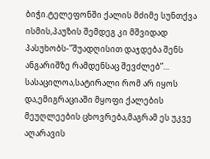ბიჭი.ტელეფონში ქალის მძიმე სუნთქვა ისმის,პაუზის შემდეგ კი მშვიდად პასუხობს-”შუადღისით დაჯდება შენს ანგარიშზე რამდენსაც შევძლებ”...
სასაცილოა,სატირალი რომ არ იყოს და,ემიგრაციაში მყოფი ქალების მეუღლეების ცხოვრება,მაგრამ ეს უკვე აღარავის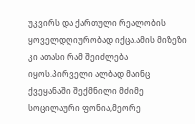უკვირს და ქართული რეალობის ყოველდღიურობად იქცა.ამის მიზეზი კი ათასი რამ შეიძლება იყოს.პირველი ალბად მაინც ქვეყანაში შექმნილი მძიმე სოცილაური ფონია,მეორე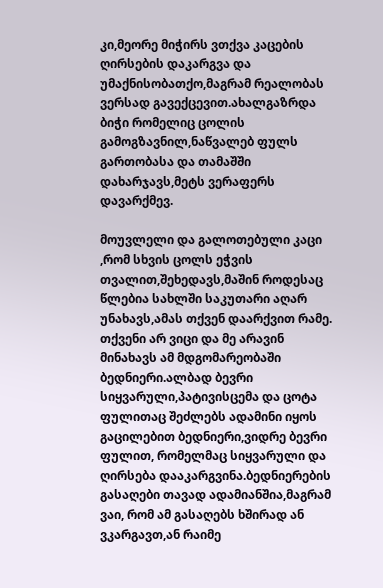კი,მეორე მიჭირს ვთქვა კაცების ღირსების დაკარგვა და უმაქნისობათქო,მაგრამ რეალობას ვერსად გავექცევით.ახალგაზრდა ბიჭი რომელიც ცოლის გამოგზავნილ,ნაწვალებ ფულს გართობასა და თამაშში დახარჯავს,მეტს ვერაფერს დავარქმევ.

მოუვლელი და გალოთებული კაცი ,რომ სხვის ცოლს ეჭვის თვალით,შეხედავს,მაშინ როდესაც წლებია სახლში საკუთარი აღარ უნახავს,ამას თქვენ დაარქვით რამე.
თქვენი არ ვიცი და მე არავინ მინახავს ამ მდგომარეობაში ბედნიერი.ალბად ბევრი სიყვარული,პატივისცემა და ცოტა ფულითაც შეძლებს ადამინი იყოს გაცილებით ბედნიერი,ვიდრე ბევრი ფულით, რომელმაც სიყვარული და ღირსება დააკარგვინა.ბედნიერების გასაღები თავად ადამიანშია,მაგრამ ვაი, რომ ამ გასაღებს ხშირად ან ვკარგავთ,ან რაიმე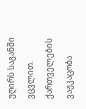უღირს საგანში ვცვლით. ქართველების ვაჟკაცობა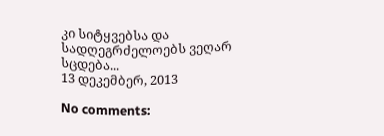კი სიტყვებსა და სადღეგრძელოებს ვეღარ სცდება...
13 დეკემბერ, 2013

No comments: